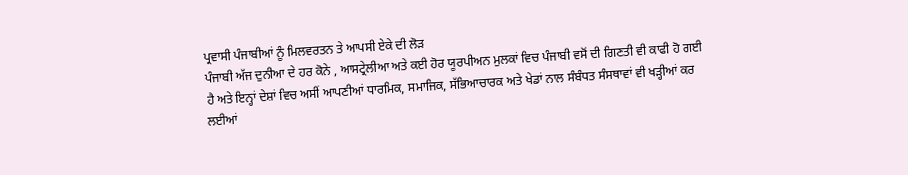ਪ੍ਰਵਾਸੀ ਪੰਜਾਬੀਆਂ ਨੂੰ ਮਿਲਵਰਤਨ ਤੇ ਆਪਸੀ ਏਕੇ ਦੀ ਲੋੜ
ਪੰਜਾਬੀ ਅੱਜ ਦੁਨੀਆ ਦੇ ਹਰ ਕੋਨੇ , ਆਸਟ੍ਰੇਲੀਆ ਅਤੇ ਕਈ ਹੋਰ ਯੂਰਪੀਅਨ ਮੁਲਕਾਂ ਵਿਚ ਪੰਜਾਬੀ ਵਸੋਂ ਦੀ ਗਿਣਤੀ ਵੀ ਕਾਫੀ ਹੋ ਗਈ ਹੈ ਅਤੇ ਇਨ੍ਹਾਂ ਦੇਸ਼ਾਂ ਵਿਚ ਅਸੀਂ ਆਪਣੀਆਂ ਧਾਰਮਿਕ, ਸਮਾਜਿਕ, ਸੱਭਿਆਚਾਰਕ ਅਤੇ ਖੇਡਾਂ ਨਾਲ ਸੰਬੰਧਤ ਸੰਸਥਾਵਾਂ ਵੀ ਖੜ੍ਹੀਆਂ ਕਰ ਲਈਆਂ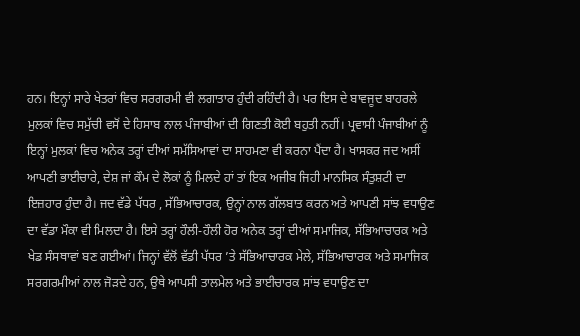ਹਨ। ਇਨ੍ਹਾਂ ਸਾਰੇ ਖੇਤਰਾਂ ਵਿਚ ਸਰਗਰਮੀ ਵੀ ਲਗਾਤਾਰ ਹੁੰਦੀ ਰਹਿੰਦੀ ਹੈ। ਪਰ ਇਸ ਦੇ ਬਾਵਜੂਦ ਬਾਹਰਲੇ ਮੁਲਕਾਂ ਵਿਚ ਸਮੁੱਚੀ ਵਸੋਂ ਦੇ ਹਿਸਾਬ ਨਾਲ ਪੰਜਾਬੀਆਂ ਦੀ ਗਿਣਤੀ ਕੋਈ ਬਹੁਤੀ ਨਹੀਂ। ਪ੍ਰਵਾਸੀ ਪੰਜਾਬੀਆਂ ਨੂੰ ਇਨ੍ਹਾਂ ਮੁਲਕਾਂ ਵਿਚ ਅਨੇਕ ਤਰ੍ਹਾਂ ਦੀਆਂ ਸਮੱਸਿਆਵਾਂ ਦਾ ਸਾਹਮਣਾ ਵੀ ਕਰਨਾ ਪੈਂਦਾ ਹੈ। ਖਾਸਕਰ ਜਦ ਅਸੀਂ ਆਪਣੀ ਭਾਈਚਾਰੇ, ਦੇਸ਼ ਜਾਂ ਕੌਮ ਦੇ ਲੋਕਾਂ ਨੂੰ ਮਿਲਦੇ ਹਾਂ ਤਾਂ ਇਕ ਅਜੀਬ ਜਿਹੀ ਮਾਨਸਿਕ ਸੰਤੁਸ਼ਟੀ ਦਾ ਇਜ਼ਹਾਰ ਹੁੰਦਾ ਹੈ। ਜਦ ਵੱਡੇ ਪੱਧਰ , ਸੱਭਿਆਚਾਰਕ, ਉਨ੍ਹਾਂ ਨਾਲ ਗੱਲਬਾਤ ਕਰਨ ਅਤੇ ਆਪਣੀ ਸਾਂਝ ਵਧਾਉਣ ਦਾ ਵੱਡਾ ਮੌਕਾ ਵੀ ਮਿਲਦਾ ਹੈ। ਇਸੇ ਤਰ੍ਹਾਂ ਹੌਲੀ-ਹੌਲੀ ਹੋਰ ਅਨੇਕ ਤਰ੍ਹਾਂ ਦੀਆਂ ਸਮਾਜਿਕ, ਸੱਭਿਆਚਾਰਕ ਅਤੇ ਖੇਡ ਸੰਸਥਾਵਾਂ ਬਣ ਗਈਆਂ। ਜਿਨ੍ਹਾਂ ਵੱਲੋਂ ਵੱਡੀ ਪੱਧਰ ’ਤੇ ਸੱਭਿਆਚਾਰਕ ਮੇਲੇ, ਸੱਭਿਆਚਾਰਕ ਅਤੇ ਸਮਾਜਿਕ ਸਰਗਰਮੀਆਂ ਨਾਲ ਜੋੜਦੇ ਹਨ, ਉਥੇ ਆਪਸੀ ਤਾਲਮੇਲ ਅਤੇ ਭਾਈਚਾਰਕ ਸਾਂਝ ਵਧਾਉਣ ਦਾ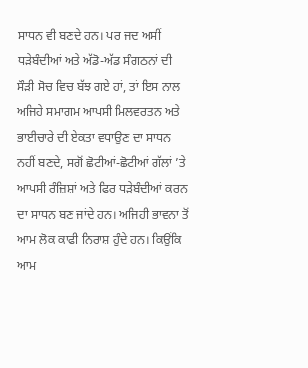ਸਾਧਨ ਵੀ ਬਣਦੇ ਹਨ। ਪਰ ਜਦ ਅਸੀਂ ਧੜੇਬੰਦੀਆਂ ਅਤੇ ਅੱਡੋ-ਅੱਡ ਸੰਗਠਨਾਂ ਦੀ ਸੌੜੀ ਸੋਚ ਵਿਚ ਬੱਝ ਗਏ ਹਾਂ, ਤਾਂ ਇਸ ਨਾਲ ਅਜਿਹੇ ਸਮਾਗਮ ਆਪਸੀ ਮਿਲਵਰਤਨ ਅਤੇ ਭਾਈਚਾਰੇ ਦੀ ਏਕਤਾ ਵਧਾਉਣ ਦਾ ਸਾਧਨ ਨਹੀਂ ਬਣਦੇ, ਸਗੋਂ ਛੋਟੀਆਂ-ਛੋਟੀਆਂ ਗੱਲਾਂ ’ਤੇ ਆਪਸੀ ਰੰਜ਼ਿਸ਼ਾਂ ਅਤੇ ਫਿਰ ਧੜੇਬੰਦੀਆਂ ਕਰਨ ਦਾ ਸਾਧਨ ਬਣ ਜਾਂਦੇ ਹਨ। ਅਜਿਹੀ ਭਾਵਨਾ ਤੋਂ ਆਮ ਲੋਕ ਕਾਫੀ ਨਿਰਾਸ਼ ਹੁੰਦੇ ਹਨ। ਕਿਉਂਕਿ ਆਮ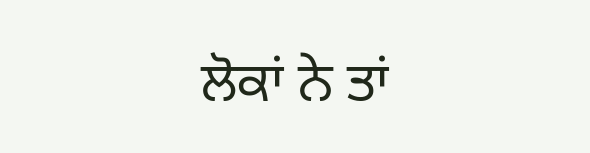ਲੋਕਾਂ ਨੇ ਤਾਂ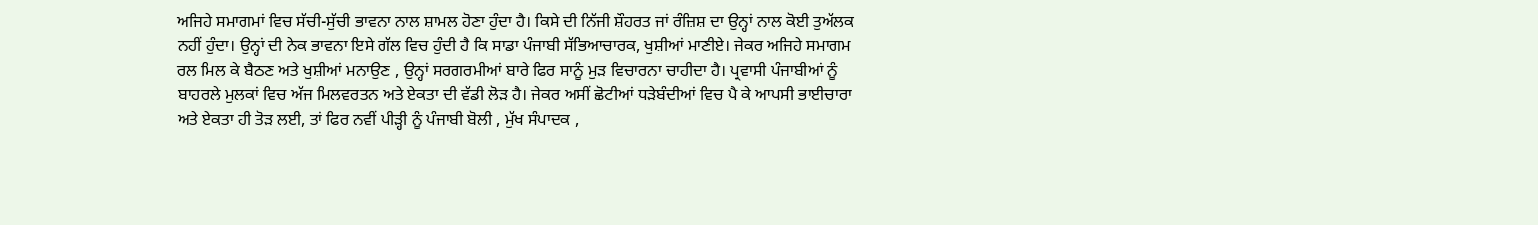ਅਜਿਹੇ ਸਮਾਗਮਾਂ ਵਿਚ ਸੱਚੀ-ਸੁੱਚੀ ਭਾਵਨਾ ਨਾਲ ਸ਼ਾਮਲ ਹੋਣਾ ਹੁੰਦਾ ਹੈ। ਕਿਸੇ ਦੀ ਨਿੱਜੀ ਸ਼ੌਹਰਤ ਜਾਂ ਰੰਜ਼ਿਸ਼ ਦਾ ਉਨ੍ਹਾਂ ਨਾਲ ਕੋਈ ਤੁਅੱਲਕ ਨਹੀਂ ਹੁੰਦਾ। ਉਨ੍ਹਾਂ ਦੀ ਨੇਕ ਭਾਵਨਾ ਇਸੇ ਗੱਲ ਵਿਚ ਹੁੰਦੀ ਹੈ ਕਿ ਸਾਡਾ ਪੰਜਾਬੀ ਸੱਭਿਆਚਾਰਕ, ਖੁਸ਼ੀਆਂ ਮਾਣੀਏ। ਜੇਕਰ ਅਜਿਹੇ ਸਮਾਗਮ ਰਲ ਮਿਲ ਕੇ ਬੈਠਣ ਅਤੇ ਖੁਸ਼ੀਆਂ ਮਨਾਉਣ , ਉਨ੍ਹਾਂ ਸਰਗਰਮੀਆਂ ਬਾਰੇ ਫਿਰ ਸਾਨੂੰ ਮੁੜ ਵਿਚਾਰਨਾ ਚਾਹੀਦਾ ਹੈ। ਪ੍ਰਵਾਸੀ ਪੰਜਾਬੀਆਂ ਨੂੰ ਬਾਹਰਲੇ ਮੁਲਕਾਂ ਵਿਚ ਅੱਜ ਮਿਲਵਰਤਨ ਅਤੇ ਏਕਤਾ ਦੀ ਵੱਡੀ ਲੋੜ ਹੈ। ਜੇਕਰ ਅਸੀਂ ਛੋਟੀਆਂ ਧੜੇਬੰਦੀਆਂ ਵਿਚ ਪੈ ਕੇ ਆਪਸੀ ਭਾਈਚਾਰਾ ਅਤੇ ਏਕਤਾ ਹੀ ਤੋੜ ਲਈ, ਤਾਂ ਫਿਰ ਨਵੀਂ ਪੀੜ੍ਹੀ ਨੂੰ ਪੰਜਾਬੀ ਬੋਲੀ , ਮੁੱਖ ਸੰਪਾਦਕ ,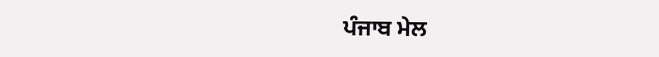ਪੰਜਾਬ ਮੇਲ